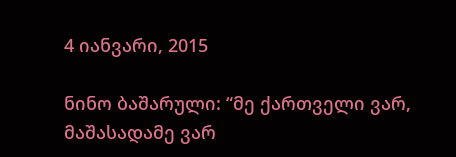4 იანვარი, 2015

ნინო ბაშარული: “მე ქართველი ვარ, მაშასადამე ვარ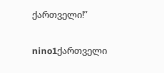ქართველი!”

nino1ქართველი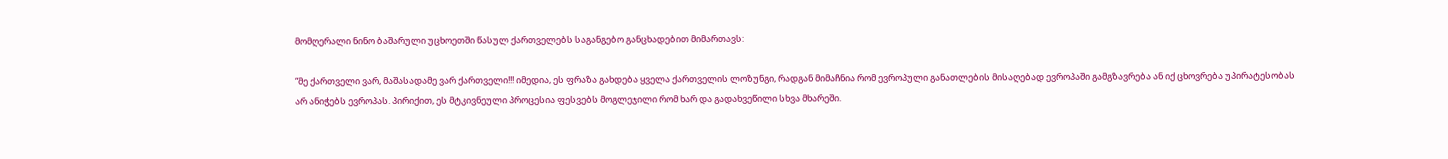მომღერალი ნინო ბაშარული უცხოეთში წასულ ქართველებს საგანგებო განცხადებით მიმართავს:

“მე ქართველი ვარ, მაშასადამე ვარ ქართველი!!! იმედია, ეს ფრაზა გახდება ყველა ქართველის ლოზუნგი, რადგან მიმაჩნია რომ ევროპული განათლების მისაღებად ევროპაში გამგზავრება ან იქ ცხოვრება უპირატესობას არ ანიჭებს ევროპას. პირიქით, ეს მტკივნეული პროცესია ფესვებს მოგლეჯილი რომ ხარ და გადახვეწილი სხვა მხარეში.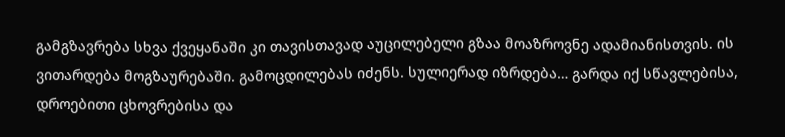გამგზავრება სხვა ქვეყანაში კი თავისთავად აუცილებელი გზაა მოაზროვნე ადამიანისთვის. ის ვითარდება მოგზაურებაში. გამოცდილებას იძენს. სულიერად იზრდება… გარდა იქ სწავლებისა, დროებითი ცხოვრებისა და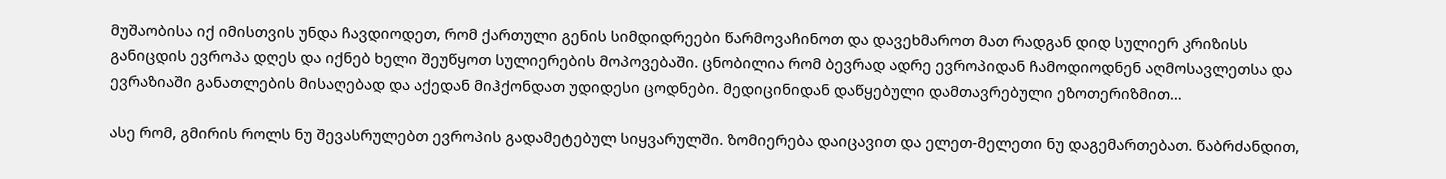მუშაობისა იქ იმისთვის უნდა ჩავდიოდეთ, რომ ქართული გენის სიმდიდრეები წარმოვაჩინოთ და დავეხმაროთ მათ რადგან დიდ სულიერ კრიზისს განიცდის ევროპა დღეს და იქნებ ხელი შეუწყოთ სულიერების მოპოვებაში. ცნობილია რომ ბევრად ადრე ევროპიდან ჩამოდიოდნენ აღმოსავლეთსა და ევრაზიაში განათლების მისაღებად და აქედან მიჰქონდათ უდიდესი ცოდნები. მედიცინიდან დაწყებული დამთავრებული ეზოთერიზმით…

ასე რომ, გმირის როლს ნუ შევასრულებთ ევროპის გადამეტებულ სიყვარულში. ზომიერება დაიცავით და ელეთ-მელეთი ნუ დაგემართებათ. წაბრძანდით,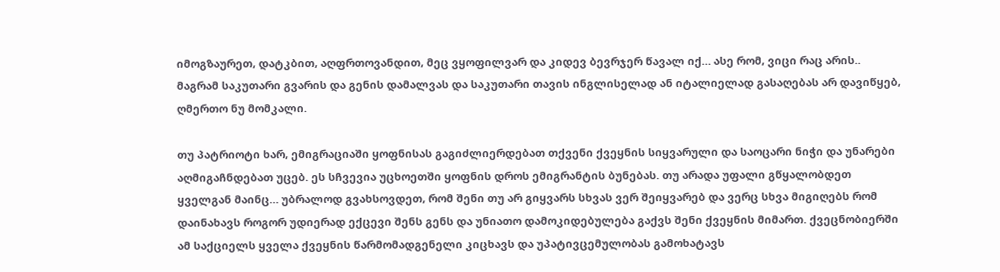იმოგზაურეთ, დატკბით, აღფრთოვანდით, მეც ვყოფილვარ და კიდევ ბევრჯერ წავალ იქ… ასე რომ, ვიცი რაც არის.. მაგრამ საკუთარი გვარის და გენის დამალვას და საკუთარი თავის ინგლისელად ან იტალიელად გასაღებას არ დავიწყებ, ღმერთო ნუ მომკალი.

თუ პატრიოტი ხარ, ემიგრაციაში ყოფნისას გაგიძლიერდებათ თქვენი ქვეყნის სიყვარული და საოცარი ნიჭი და უნარები აღმიგაჩნდებათ უცებ. ეს სჩვევია უცხოეთში ყოფნის დროს ემიგრანტის ბუნებას. თუ არადა უფალი გწყალობდეთ ყველგან მაინც… უბრალოდ გვახსოვდეთ, რომ შენი თუ არ გიყვარს სხვას ვერ შეიყვარებ და ვერც სხვა მიგიღებს რომ დაინახავს როგორ უდიერად ექცევი შენს გენს და უნიათო დამოკიდებულება გაქვს შენი ქვეყნის მიმართ. ქვეცნობიერში ამ საქციელს ყველა ქვეყნის წარმომადგენელი კიცხავს და უპატივცემულობას გამოხატავს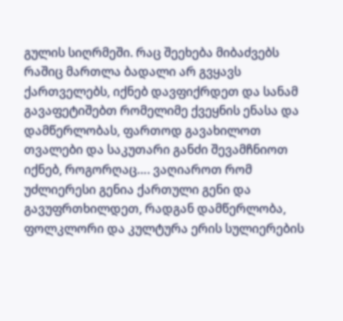გულის სიღრმეში. რაც შეეხება მიბაძვებს რაშიც მართლა ბადალი არ გვყავს ქართველებს, იქნებ დავფიქრდეთ და სანამ გავაფეტიშებთ რომელიმე ქვეყნის ენასა და დამწერლობას, ფართოდ გავახილოთ თვალები და საკუთარი განძი შევამჩნიოთ იქნებ, როგორღაც…. ვაღიაროთ რომ უძლიერესი გენია ქართული გენი და გავუფრთხილდეთ, რადგან დამწერლობა, ფოლკლორი და კულტურა ერის სულიერების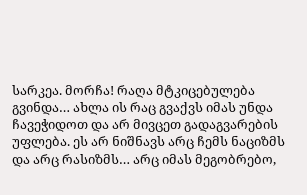სარკეა. მორჩა! რაღა მტკიცებულება გვინდა… ახლა ის რაც გვაქვს იმას უნდა ჩავეჭიდოთ და არ მივცეთ გადაგვარების უფლება. ეს არ ნიშნავს არც ჩემს ნაციზმს და არც რასიზმს… არც იმას მეგობრებო,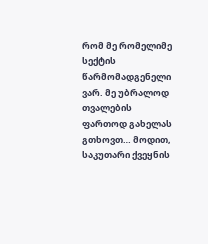რომ მე რომელიმე სექტის წარმომადგენელი ვარ. მე უბრალოდ თვალების ფართოდ გახელას გთხოვთ… მოდით, საკუთარი ქვეყნის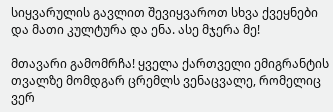სიყვარულის გავლით შევიყვაროთ სხვა ქვეყნები და მათი კულტურა და ენა. ასე მჯერა მე!

მთავარი გამომრჩა! ყველა ქართველი ემიგრანტის თვალზე მომდგარ ცრემლს ვენაცვალე, რომელიც ვერ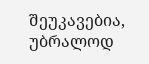შეუკავებია, უბრალოდ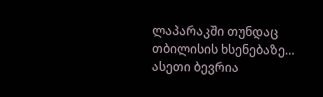ლაპარაკში თუნდაც თბილისის ხსენებაზე… ასეთი ბევრია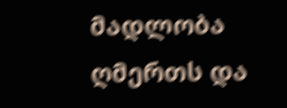მადლობა ღმერთს და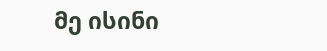მე ისინი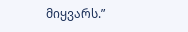მიყვარს.”